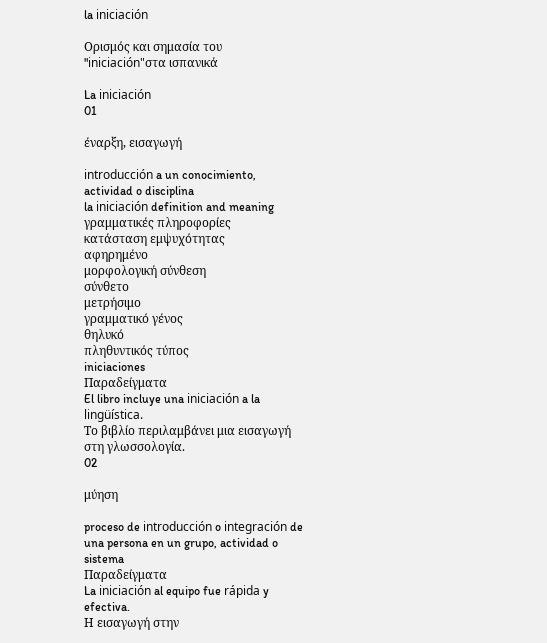la iniciación

Ορισμός και σημασία του "iniciación"στα ισπανικά

La iniciación
01

έναρξη, εισαγωγή

introducción a un conocimiento, actividad o disciplina
la iniciación definition and meaning
γραμματικές πληροφορίες
κατάσταση εμψυχότητας
αφηρημένο
μορφολογική σύνθεση
σύνθετο
μετρήσιμο
γραμματικό γένος
θηλυκό
πληθυντικός τύπος
iniciaciones
Παραδείγματα
El libro incluye una iniciación a la lingüística.
Το βιβλίο περιλαμβάνει μια εισαγωγή στη γλωσσολογία.
02

μύηση

proceso de introducción o integración de una persona en un grupo, actividad o sistema
Παραδείγματα
La iniciación al equipo fue rápida y efectiva.
Η εισαγωγή στην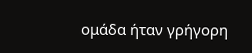ομάδα ήταν γρήγορη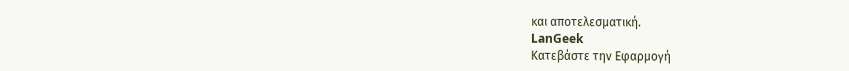και αποτελεσματική.
LanGeek
Κατεβάστε την Εφαρμογή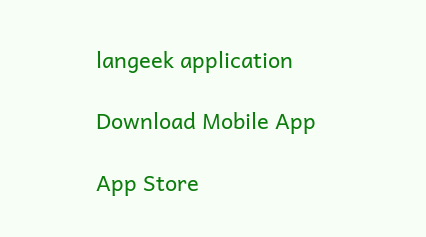langeek application

Download Mobile App

App Store